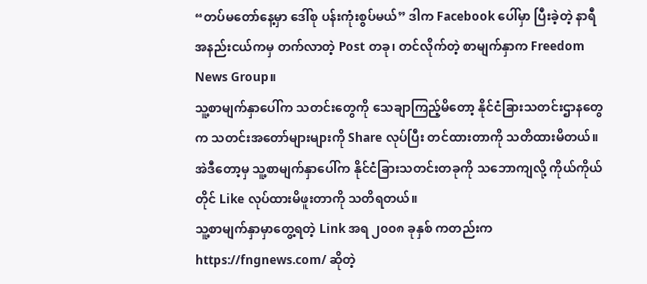“တပ်မတော်နေ့မှာ ဒေါ်စု ပန်းကုံးစွပ်မယ်” ဒါက Facebook ပေါ်မှာ ပြီးခဲ့တဲ့ နာရီ အနည်းငယ်ကမှ တက်လာတဲ့ Post တခု၊ တင်လိုက်တဲ့ စာမျက်နှာက Freedom News Group။
သူ့စာမျက်နှာပေါ်က သတင်းတွေကို သေချာကြည့်မိတော့ နိုင်ငံခြားသတင်းဌာနတွေက သတင်းအတော်များများကို Share လုပ်ပြီး တင်ထားတာကို သတိထားမိတယ်။ အဲဒီတော့မှ သူ့စာမျက်နှာပေါ်က နိုင်ငံခြားသတင်းတခုကို သဘောကျလို့ ကိုယ်ကိုယ်တိုင် Like လုပ်ထားမိဖူးတာကို သတိရတယ်။
သူ့စာမျက်နှာမှာတွေ့ရတဲ့ Link အရ ၂၀၀၈ ခုနှစ် ကတည်းက https://fngnews.com/ ဆိုတဲ့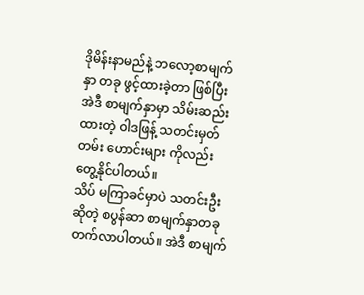ဒိုမိန်းနာမည်နဲ့ ဘလော့စာမျက်နှာ တခု ဖွင့်ထားခဲ့တာ ဖြစ်ပြီး အဲဒီ စာမျက်နှာမှာ သိမ်းဆည်းထားတဲ့ ဝါဒဖြန့် သတင်းမှတ်တမ်း ဟောင်းများ ကိုလည်း တွေ့နိုင်ပါတယ်။
သိပ် မကြာခင်မှာပဲ သတင်းဦး ဆိုတဲ့ စပွန်ဆာ စာမျက်နှာတခု တက်လာပါတယ်။ အဲဒီ စာမျက်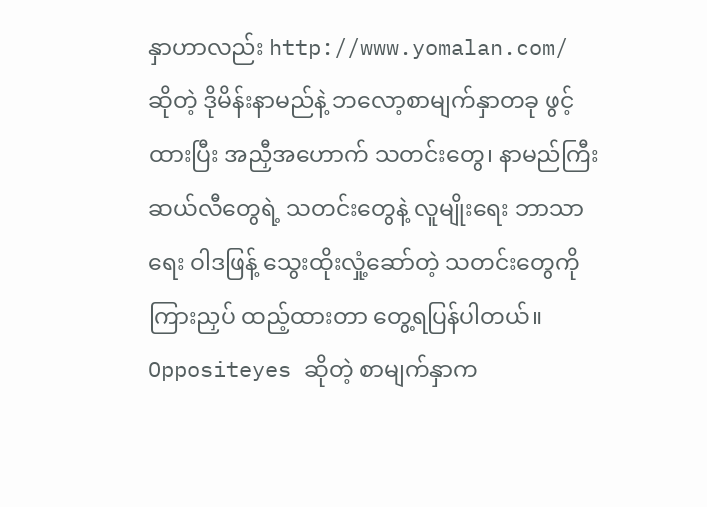နှာဟာလည်း http://www.yomalan.com/ ဆိုတဲ့ ဒိုမိန်းနာမည်နဲ့ ဘလော့စာမျက်နှာတခု ဖွင့်ထားပြီး အညှီအဟောက် သတင်းတွေ၊ နာမည်ကြီး ဆယ်လီတွေရဲ့ သတင်းတွေနဲ့ လူမျိုးရေး ဘာသာရေး ဝါဒဖြန့် သွေးထိုးလှုံ့ဆော်တဲ့ သတင်းတွေကို ကြားညှပ် ထည့်ထားတာ တွေ့ရပြန်ပါတယ်။
Oppositeyes ဆိုတဲ့ စာမျက်နှာက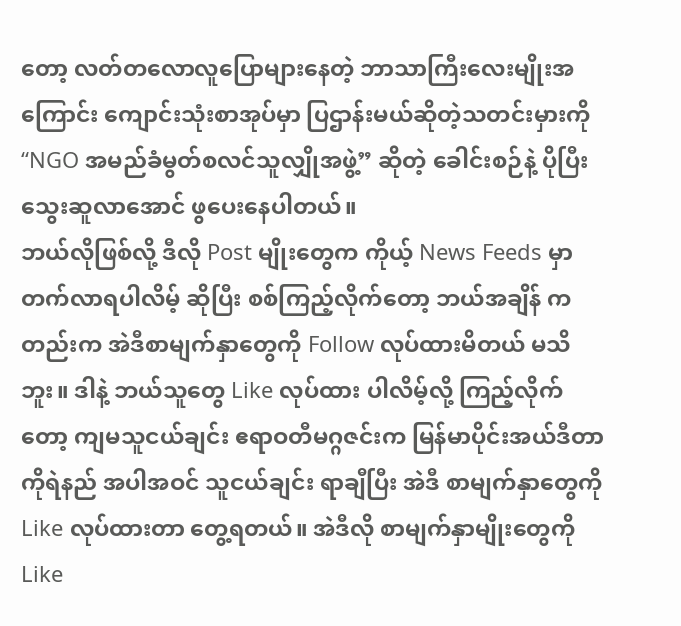တော့ လတ်တလောလူပြောများနေတဲ့ ဘာသာကြီးလေးမျိုးအကြောင်း ကျောင်းသုံးစာအုပ်မှာ ပြဌာန်းမယ်ဆိုတဲ့သတင်းမှားကို “NGO အမည်ခံမွတ်စလင်သူလျှိုအဖွဲ့” ဆိုတဲ့ ခေါင်းစဉ်နဲ့ ပိုပြီးသွေးဆူလာအောင် ဖွပေးနေပါတယ်။
ဘယ်လိုဖြစ်လို့ ဒီလို Post မျိုးတွေက ကိုယ့် News Feeds မှာ တက်လာရပါလိမ့် ဆိုပြီး စစ်ကြည့်လိုက်တော့ ဘယ်အချိန် ကတည်းက အဲဒီစာမျက်နှာတွေကို Follow လုပ်ထားမိတယ် မသိဘူး။ ဒါနဲ့ ဘယ်သူတွေ Like လုပ်ထား ပါလိမ့်လို့ ကြည့်လိုက်တော့ ကျမသူငယ်ချင်း ဧရာဝတီမဂ္ဂဇင်းက မြန်မာပိုင်းအယ်ဒီတာ ကိုရဲနည် အပါအဝင် သူငယ်ချင်း ရာချီပြီး အဲဒီ စာမျက်နှာတွေကို Like လုပ်ထားတာ တွေ့ရတယ်။ အဲဒီလို စာမျက်နှာမျိုးတွေကို Like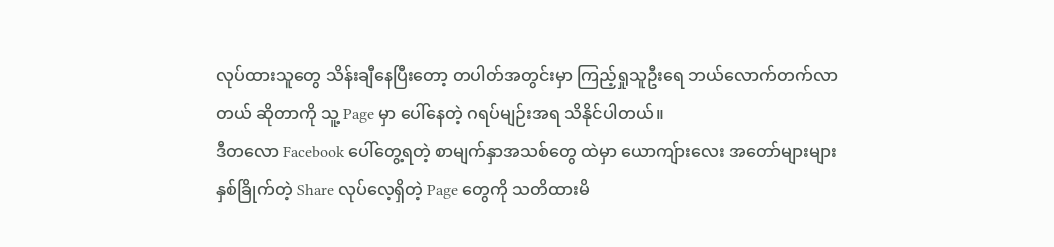လုပ်ထားသူတွေ သိန်းချီနေပြီးတော့ တပါတ်အတွင်းမှာ ကြည့်ရှုသူဦးရေ ဘယ်လောက်တက်လာတယ် ဆိုတာကို သူ့ Page မှာ ပေါ်နေတဲ့ ဂရပ်မျဉ်းအရ သိနိုင်ပါတယ်။
ဒီတလော Facebook ပေါ်တွေ့ရတဲ့ စာမျက်နှာအသစ်တွေ ထဲမှာ ယောကျ်ားလေး အတော်များများ နှစ်ခြိုက်တဲ့ Share လုပ်လေ့ရှိတဲ့ Page တွေကို သတိထားမိ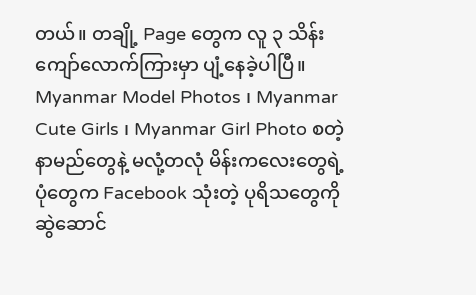တယ်။ တချို့ Page တွေက လူ ၃ သိန်းကျော်လောက်ကြားမှာ ပျံ့နေခဲ့ပါပြီ။ Myanmar Model Photos ၊ Myanmar Cute Girls ၊ Myanmar Girl Photo စတဲ့နာမည်တွေနဲ့ မလုံ့တလုံ မိန်းကလေးတွေရဲ့ပုံတွေက Facebook သုံးတဲ့ ပုရိသတွေကို ဆွဲဆောင်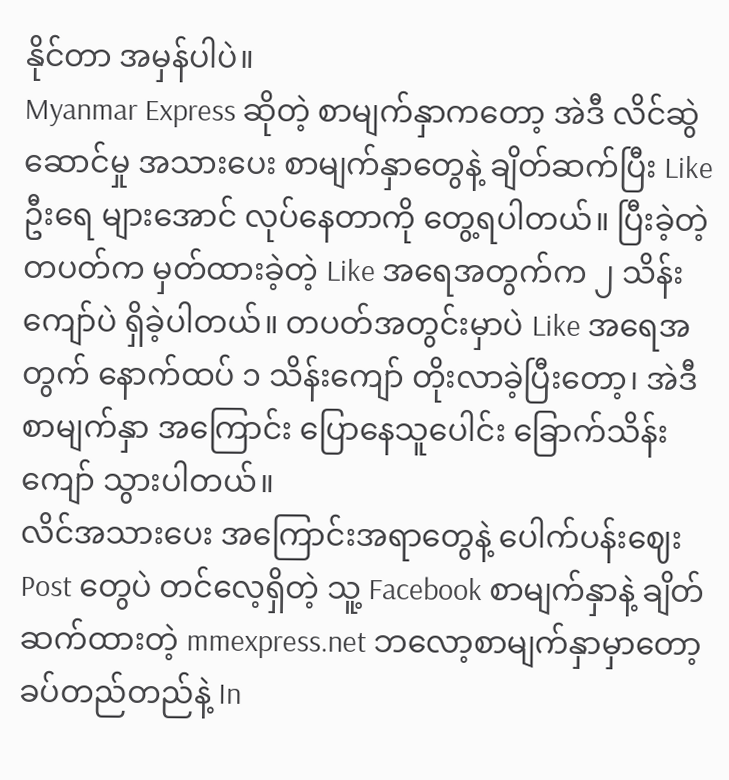နိုင်တာ အမှန်ပါပဲ။
Myanmar Express ဆိုတဲ့ စာမျက်နှာကတော့ အဲဒီ လိင်ဆွဲဆောင်မှု အသားပေး စာမျက်နှာတွေနဲ့ ချိတ်ဆက်ပြီး Like ဦးရေ များအောင် လုပ်နေတာကို တွေ့ရပါတယ်။ ပြီးခဲ့တဲ့တပတ်က မှတ်ထားခဲ့တဲ့ Like အရေအတွက်က ၂ သိန်းကျော်ပဲ ရှိခဲ့ပါတယ်။ တပတ်အတွင်းမှာပဲ Like အရေအတွက် နောက်ထပ် ၁ သိန်းကျော် တိုးလာခဲ့ပြီးတော့၊ အဲဒီစာမျက်နှာ အကြောင်း ပြောနေသူပေါင်း ခြောက်သိန်းကျော် သွားပါတယ်။
လိင်အသားပေး အကြောင်းအရာတွေနဲ့ ပေါက်ပန်းဈေး Post တွေပဲ တင်လေ့ရှိတဲ့ သူ့ Facebook စာမျက်နှာနဲ့ ချိတ်ဆက်ထားတဲ့ mmexpress.net ဘလော့စာမျက်နှာမှာတော့ ခပ်တည်တည်နဲ့ In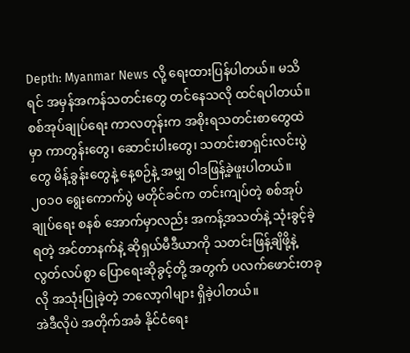Depth: Myanmar News လို့ ရေးထားပြန်ပါတယ်။ မသိရင် အမှန်အကန်သတင်းတွေ တင်နေသလို ထင်ရပါတယ်။
စစ်အုပ်ချုပ်ရေး ကာလတုန်းက အစိုးရသတင်းစာတွေထဲမှာ ကာတွန်းတွေ၊ ဆောင်းပါးတွေ၊ သတင်းစာရှင်းလင်းပွဲတွေ မိန့်ခွန်းတွေနဲ့ နေ့စဉ်နဲ့ အမျှ ဝါဒဖြန့်ခဲ့ဖူးပါတယ်။ ၂၀၁၀ ရွေးကောက်ပွဲ မတိုင်ခင်က တင်းကျပ်တဲ့ စစ်အုပ်ချုပ်ရေး စနစ် အောက်မှာလည်း အကန့်အသတ်နဲ့ သုံးခွင့်ခဲ့ရတဲ့ အင်တာနက်နဲ့ ဆိုရှယ်မီဒီယာကို သတင်းဖြန့်ချိဖို့နဲ့ လွတ်လပ်စွာ ပြောရေးဆိုခွင့်တို့ အတွက် ပလက်ဖောင်းတခုလို အသုံးပြုခဲ့တဲ့ ဘလော့ဂါများ ရှိခဲ့ပါတယ်။
အဲဒီလိုပဲ အတိုက်အခံ နိုင်ငံရေး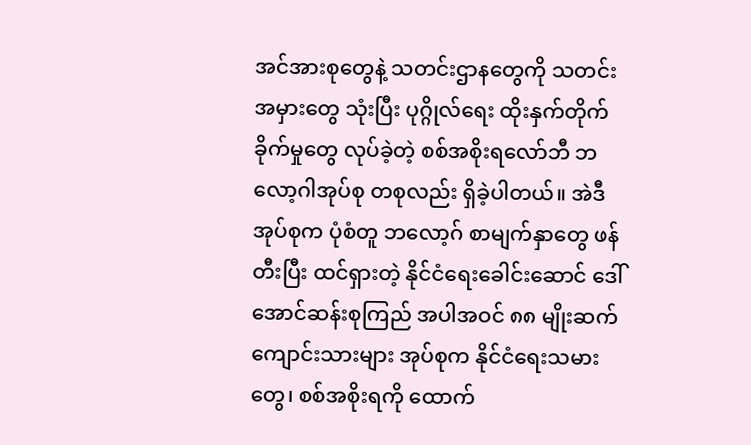အင်အားစုတွေနဲ့ သတင်းဌာနတွေကို သတင်းအမှားတွေ သုံးပြီး ပုဂ္ဂိုလ်ရေး ထိုးနှက်တိုက်ခိုက်မှုတွေ လုပ်ခဲ့တဲ့ စစ်အစိုးရလော်ဘီ ဘလော့ဂါအုပ်စု တစုလည်း ရှိခဲ့ပါတယ်။ အဲဒီ အုပ်စုက ပုံစံတူ ဘလော့ဂ် စာမျက်နှာတွေ ဖန်တီးပြီး ထင်ရှားတဲ့ နိုင်ငံရေးခေါင်းဆောင် ဒေါ်အောင်ဆန်းစုကြည် အပါအဝင် ၈၈ မျိုးဆက်ကျောင်းသားများ အုပ်စုက နိုင်ငံရေးသမားတွေ၊ စစ်အစိုးရကို ထောက်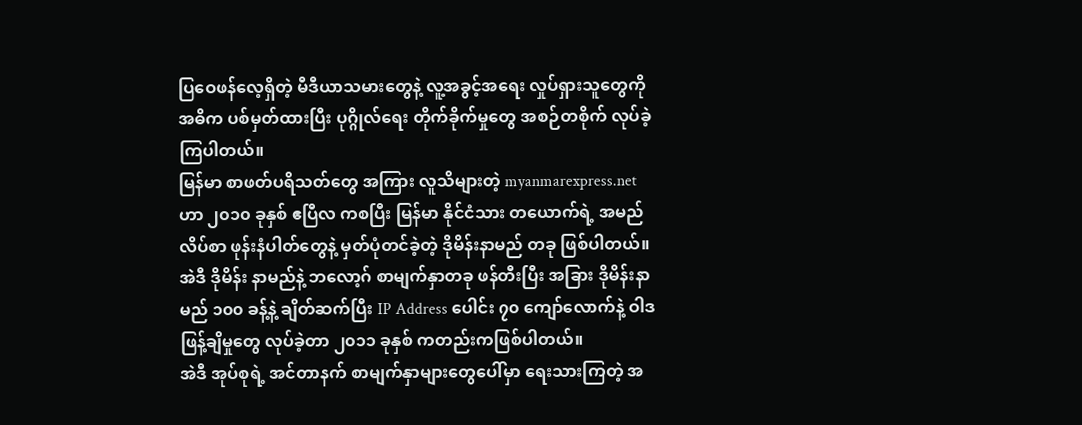ပြဝေဖန်လေ့ရှိတဲ့ မီဒီယာသမားတွေနဲ့ လူ့အခွင့်အရေး လှုပ်ရှားသူတွေကို အဓိက ပစ်မှတ်ထားပြီး ပုဂ္ဂိုလ်ရေး တိုက်ခိုက်မှုတွေ အစဉ်တစိုက် လုပ်ခဲ့ကြပါတယ်။
မြန်မာ စာဖတ်ပရိသတ်တွေ အကြား လူသိများတဲ့ myanmarexpress.net ဟာ ၂၀၁၀ ခုနှစ် ဧပြီလ ကစပြီး မြန်မာ နိုင်ငံသား တယောက်ရဲ့ အမည် လိပ်စာ ဖုန်းနံပါတ်တွေနဲ့ မှတ်ပုံတင်ခဲ့တဲ့ ဒိုမိန်းနာမည် တခု ဖြစ်ပါတယ်။ အဲဒီ ဒိုမိန်း နာမည်နဲ့ ဘလော့ဂ် စာမျက်နှာတခု ဖန်တီးပြီး အခြား ဒိုမိန်းနာမည် ၁၀၀ ခန့်နဲ့ ချိတ်ဆက်ပြီး IP Address ပေါင်း ၇၀ ကျော်လောက်နဲ့ ဝါဒဖြန့်ချိမှုတွေ လုပ်ခဲ့တာ ၂၀၁၁ ခုနှစ် ကတည်းကဖြစ်ပါတယ်။
အဲဒီ အုပ်စုရဲ့ အင်တာနက် စာမျက်နှာများတွေပေါ်မှာ ရေးသားကြတဲ့ အ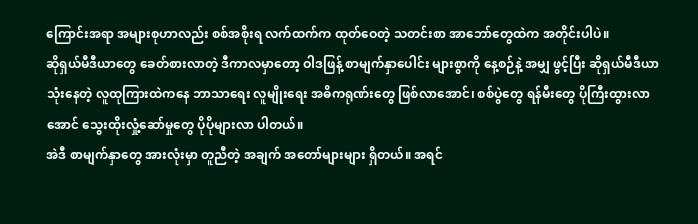ကြောင်းအရာ အများစုဟာလည်း စစ်အစိုးရ လက်ထက်က ထုတ်ဝေတဲ့ သတင်းစာ အာဘော်တွေထဲက အတိုင်းပါပဲ။
ဆိုရှယ်မီဒီယာတွေ ခေတ်စားလာတဲ့ ဒီကာလမှာတော့ ဝါဒဖြန့် စာမျက်နှာပေါင်း များစွာကို နေ့စဉ်နဲ့ အမျှ ဖွင့်ပြီး ဆိုရှယ်မီဒီယာ သုံးနေတဲ့ လူထုကြားထဲကနေ ဘာသာရေး လူမျိုးရေး အဓိကရုဏ်းတွေ ဖြစ်လာအောင်၊ စစ်ပွဲတွေ ရန်မီးတွေ ပိုကြီးထွားလာအောင် သွေးထိုးလှုံ့ဆော်မှုတွေ ပိုပိုများလာ ပါတယ်။
အဲဒီ စာမျက်နှာတွေ အားလုံးမှာ တူညီတဲ့ အချက် အတော်များများ ရှိတယ်။ အရင်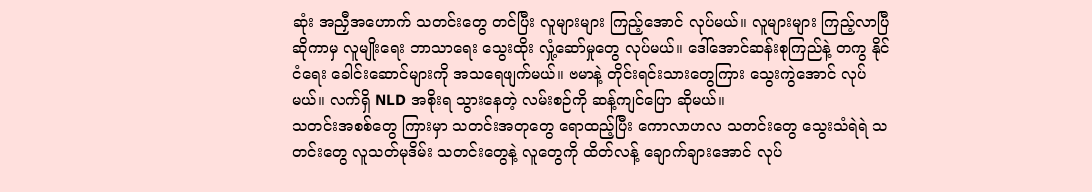ဆုံး အညှီအဟောက် သတင်းတွေ တင်ပြီး လူများများ ကြည့်အောင် လုပ်မယ်။ လူများများ ကြည့်လာပြီ ဆိုကာမှ လူမျိုးရေး ဘာသာရေး သွေးထိုး လှုံ့ဆော်မှုတွေ လုပ်မယ်။ ဒေါ်အောင်ဆန်းစုကြည်နဲ့ တကွ နိုင်ငံရေး ခေါင်းဆောင်များကို အသရေဖျက်မယ်။ ဗမာနဲ့ တိုင်းရင်းသားတွေကြား သွေးကွဲအောင် လုပ်မယ်။ လက်ရှိ NLD အစိုးရ သွားနေတဲ့ လမ်းစဉ်ကို ဆန့်ကျင်ပြော ဆိုမယ်။
သတင်းအစစ်တွေ ကြားမှာ သတင်းအတုတွေ ရောထည့်ပြီး ကောလာဟလ သတင်းတွေ သွေးသံရဲရဲ သတင်းတွေ လူသတ်မုဒိမ်း သတင်းတွေနဲ့ လူတွေကို ထိတ်လန့် ချောက်ချားအောင် လုပ်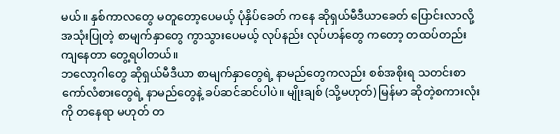မယ်။ နှစ်ကာလတွေ မတူတော့ပေမယ့် ပုံနှိပ်ခေတ် ကနေ ဆိုရှယ်မီဒီယာခေတ် ပြောင်းလာလို့ အသုံးပြုတဲ့ စာမျက်နှာတွေ ကွာသွားပေမယ့် လုပ်နည်း လုပ်ဟန်တွေ ကတော့ တထပ်တည်း ကျနေတာ တွေ့ရပါတယ်။
ဘလော့ဂါတွေ ဆိုရှယ်မီဒီယာ စာမျက်နှာတွေရဲ့ နာမည်တွေကလည်း စစ်အစိုးရ သတင်းစာ ကော်လံစားတွေရဲ့ နာမည်တွေနဲ့ ခပ်ဆင်ဆင်ပါပဲ။ မျိုးချစ် (သို့မဟုတ်) မြန်မာ ဆိုတဲ့စကားလုံးကို တနေရာ မဟုတ် တ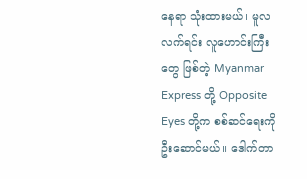နေရာ သုံးထားမယ်၊ မူလလက်ရင်း လူဟောင်းကြီးတွေ ဖြစ်တဲ့ Myanmar Express တို့ Opposite Eyes တို့က စစ်ဆင်ရေးကို ဦးဆောင်မယ်။ ဒေါက်တာ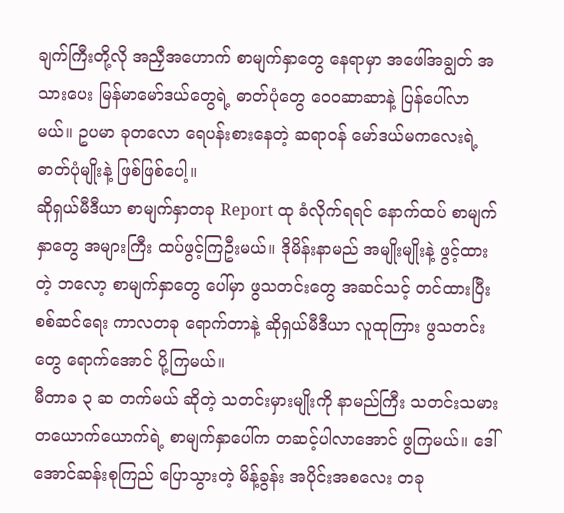ချက်ကြီးတို့လို အညှီအဟောက် စာမျက်နှာတွေ နေရာမှာ အဖေါ်အချွတ် အသားပေး မြန်မာမော်ဒယ်တွေရဲ့ ဓာတ်ပုံတွေ ဝေ၀ဆာဆာနဲ့ ပြန်ပေါ်လာမယ်။ ဥပမာ ခုတလော ရေပန်းစားနေတဲ့ ဆရာဝန် မော်ဒယ်မကလေးရဲ့ ဓာတ်ပုံမျိုးနဲ့ ဖြစ်ဖြစ်ပေါ့။
ဆိုရှယ်မီဒီယာ စာမျက်နှာတခု Report ထု ခံလိုက်ရရင် နောက်ထပ် စာမျက်နှာတွေ အများကြီး ထပ်ဖွင့်ကြဦးမယ်။ ဒိုမိန်းနာမည် အမျိုးမျိုးနဲ့ ဖွင့်ထားတဲ့ ဘလော့ စာမျက်နှာတွေ ပေါ်မှာ ဖွသတင်းတွေ အဆင်သင့် တင်ထားပြီး စစ်ဆင်ရေး ကာလတခု ရောက်တာနဲ့ ဆိုရှယ်မီဒီယာ လူထုကြား ဖွသတင်းတွေ ရောက်အောင် ပို့ကြမယ်။
မီတာခ ၃ ဆ တက်မယ် ဆိုတဲ့ သတင်းမှားမျိုးကို နာမည်ကြီး သတင်းသမား တယောက်ယောက်ရဲ့ စာမျက်နှာပေါ်က တဆင့်ပါလာအောင် ဖွကြမယ်။ ဒေါ်အောင်ဆန်းစုကြည် ပြောသွားတဲ့ မိန့်ခွန်း အပိုင်းအစလေး တခု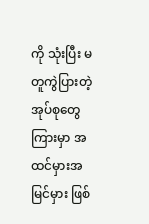ကို သုံးပြီး မတူကွဲပြားတဲ့ အုပ်စုတွေကြားမှာ အထင်မှားအမြင်မှား ဖြစ်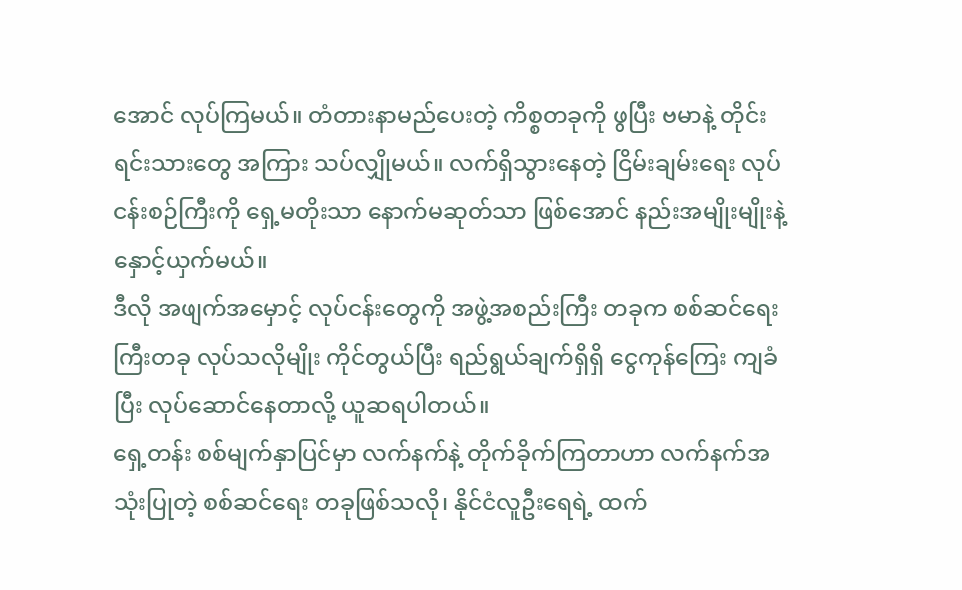အောင် လုပ်ကြမယ်။ တံတားနာမည်ပေးတဲ့ ကိစ္စတခုကို ဖွပြီး ဗမာနဲ့ တိုင်းရင်းသားတွေ အကြား သပ်လျှိုမယ်။ လက်ရှိသွားနေတဲ့ ငြိမ်းချမ်းရေး လုပ်ငန်းစဉ်ကြီးကို ရှေ့မတိုးသာ နောက်မဆုတ်သာ ဖြစ်အောင် နည်းအမျိုးမျိုးနဲ့ နှောင့်ယှက်မယ်။
ဒီလို အဖျက်အမှောင့် လုပ်ငန်းတွေကို အဖွဲ့အစည်းကြီး တခုက စစ်ဆင်ရေးကြီးတခု လုပ်သလိုမျိုး ကိုင်တွယ်ပြီး ရည်ရွယ်ချက်ရှိရှိ ငွေကုန်ကြေး ကျခံပြီး လုပ်ဆောင်နေတာလို့ ယူဆရပါတယ်။
ရှေ့တန်း စစ်မျက်နှာပြင်မှာ လက်နက်နဲ့ တိုက်ခိုက်ကြတာဟာ လက်နက်အသုံးပြုတဲ့ စစ်ဆင်ရေး တခုဖြစ်သလို၊ နိုင်ငံလူဦးရေရဲ့ ထက်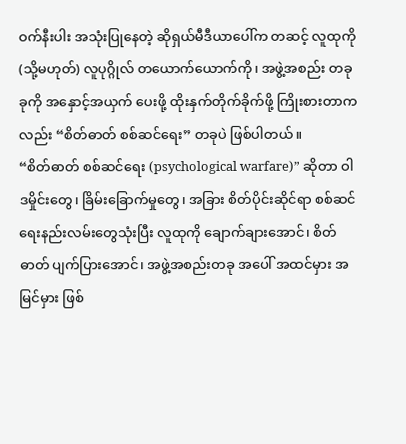ဝက်နီးပါး အသုံးပြုနေတဲ့ ဆိုရှယ်မီဒီယာပေါ်က တဆင့် လူထုကို (သို့မဟုတ်) လူပုဂ္ဂိုလ် တယောက်ယောက်ကို၊ အဖွဲ့အစည်း တခုခုကို အနှောင့်အယှက် ပေးဖို့ ထိုးနှက်တိုက်ခိုက်ဖို့ ကြိုးစားတာကလည်း “စိတ်ဓာတ် စစ်ဆင်ရေး” တခုပဲ ဖြစ်ပါတယ်။
“စိတ်ဓာတ် စစ်ဆင်ရေး (psychological warfare)” ဆိုတာ ဝါဒမှိုင်းတွေ၊ ခြိမ်းခြောက်မှုတွေ၊ အခြား စိတ်ပိုင်းဆိုင်ရာ စစ်ဆင်ရေးနည်းလမ်းတွေသုံးပြီး လူထုကို ချောက်ချားအောင်၊ စိတ်ဓာတ် ပျက်ပြားအောင်၊ အဖွဲ့အစည်းတခု အပေါ် အထင်မှား အမြင်မှား ဖြစ်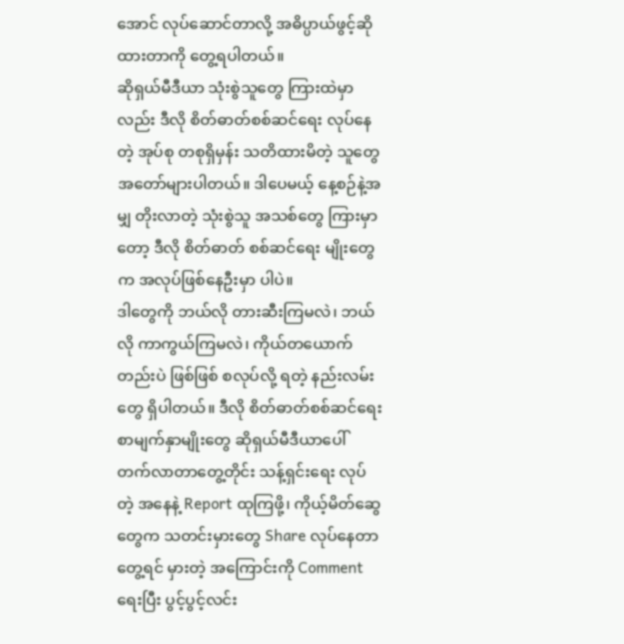အောင် လုပ်ဆောင်တာလို့ အဓိပ္ပာယ်ဖွင့်ဆိုထားတာကို တွေ့ရပါတယ်။
ဆိုရှယ်မီဒီယာ သုံးစွဲသူတွေ ကြားထဲမှာလည်း ဒီလို စိတ်ဓာတ်စစ်ဆင်ရေး လုပ်နေတဲ့ အုပ်စု တစုရှိမှန်း သတိထားမိတဲ့ သူတွေ အတော်များပါတယ်။ ဒါပေမယ့် နေ့စဉ်နဲ့အမျှ တိုးလာတဲ့ သုံးစွဲသူ အသစ်တွေ ကြားမှာတော့ ဒီလို စိတ်ဓာတ် စစ်ဆင်ရေး မျိုးတွေက အလုပ်ဖြစ်နေဦးမှာ ပါပဲ။
ဒါတွေကို ဘယ်လို တားဆီးကြမလဲ၊ ဘယ်လို ကာကွယ်ကြမလဲ၊ ကိုယ်တယောက်တည်းပဲ ဖြစ်ဖြစ် စလုပ်လို့ ရတဲ့ နည်းလမ်းတွေ ရှိပါတယ်။ ဒီလို စိတ်ဓာတ်စစ်ဆင်ရေး စာမျက်နှာမျိုးတွေ ဆိုရှယ်မီဒီယာပေါ် တက်လာတာတွေ့တိုင်း သန့်ရှင်းရေး လုပ်တဲ့ အနေနဲ့ Report ထုကြဖို့၊ ကိုယ့်မိတ်ဆွေတွေက သတင်းမှားတွေ Share လုပ်နေတာတွေ့ရင် မှားတဲ့ အကြောင်းကို Comment ရေးပြီး ပွင့်ပွင့်လင်း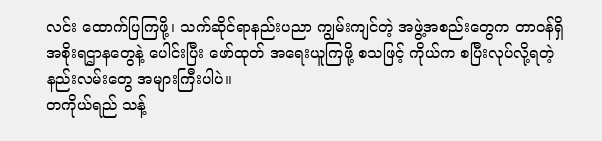လင်း ထောက်ပြကြဖို့၊ သက်ဆိုင်ရာနည်းပညာ ကျွမ်းကျင်တဲ့ အဖွဲ့အစည်းတွေက တာဝန်ရှိ အစိုးရဌာနတွေနဲ့ ပေါင်းပြီး ဖော်ထုတ် အရေးယူကြဖို့ စသဖြင့် ကိုယ်က စပြီးလုပ်လို့ရတဲ့ နည်းလမ်းတွေ အများကြီးပါပဲ။
တကိုယ်ရည် သန့်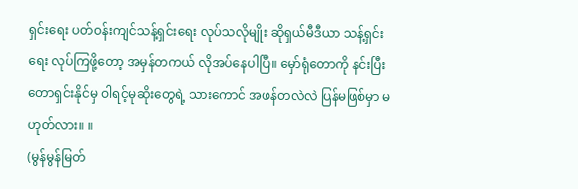ရှင်းရေး ပတ်ဝန်းကျင်သန့်ရှင်းရေး လုပ်သလိုမျိုး ဆိုရှယ်မီဒီယာ သန့်ရှင်းရေး လုပ်ကြဖို့တော့ အမှန်တကယ် လိုအပ်နေပါပြီ။ မှော်ရုံတောကို နင်းပြီး တောရှင်းနိုင်မှ ဝါရင့်မုဆိုးတွေရဲ့ သားကောင် အဖန်တလဲလဲ ပြန်မဖြစ်မှာ မဟုတ်လား။ ။
(မွန်မွန်မြတ်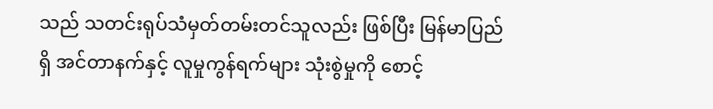သည် သတင်းရုပ်သံမှတ်တမ်းတင်သူလည်း ဖြစ်ပြီး မြန်မာပြည်ရှိ အင်တာနက်နှင့် လူမှုကွန်ရက်များ သုံးစွဲမှုကို စောင့်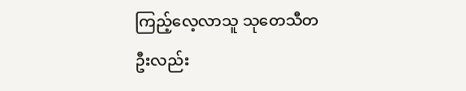ကြည့်လေ့လာသူ သုတေသီတဦးလည်း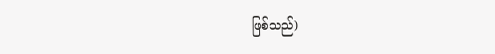ဖြစ်သည်)